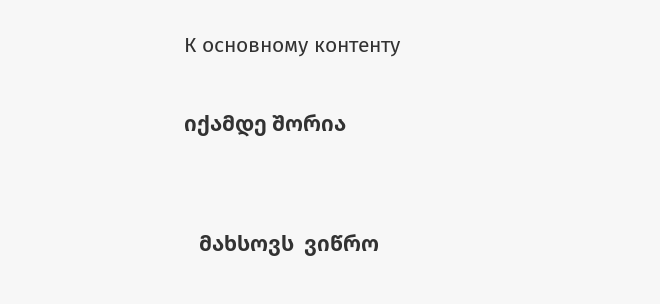К основному контенту

იქამდე შორია


   მახსოვს  ვიწრო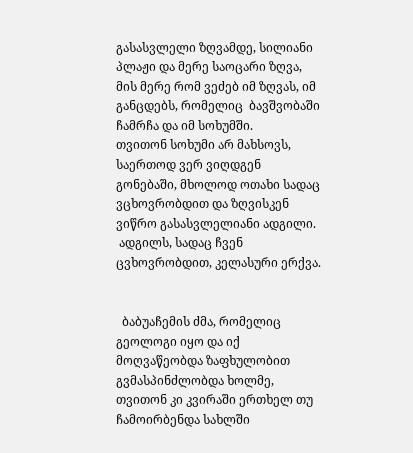გასასვლელი ზღვამდე, სილიანი პლაჟი და მერე საოცარი ზღვა, მის მერე რომ ვეძებ იმ ზღვას, იმ განცდებს, რომელიც  ბავშვობაში ჩამრჩა და იმ სოხუმში.
თვითონ სოხუმი არ მახსოვს, საერთოდ ვერ ვიღდგენ გონებაში, მხოლოდ ოთახი სადაც ვცხოვრობდით და ზღვისკენ ვიწრო გასასვლელიანი ადგილი.
 ადგილს, სადაც ჩვენ ცვხოვრობდით, კელასური ერქვა.


  ბაბუაჩემის ძმა, რომელიც გეოლოგი იყო და იქ მოღვაწეობდა ზაფხულობით გვმასპინძლობდა ხოლმე, თვითონ კი კვირაში ერთხელ თუ ჩამოირბენდა სახლში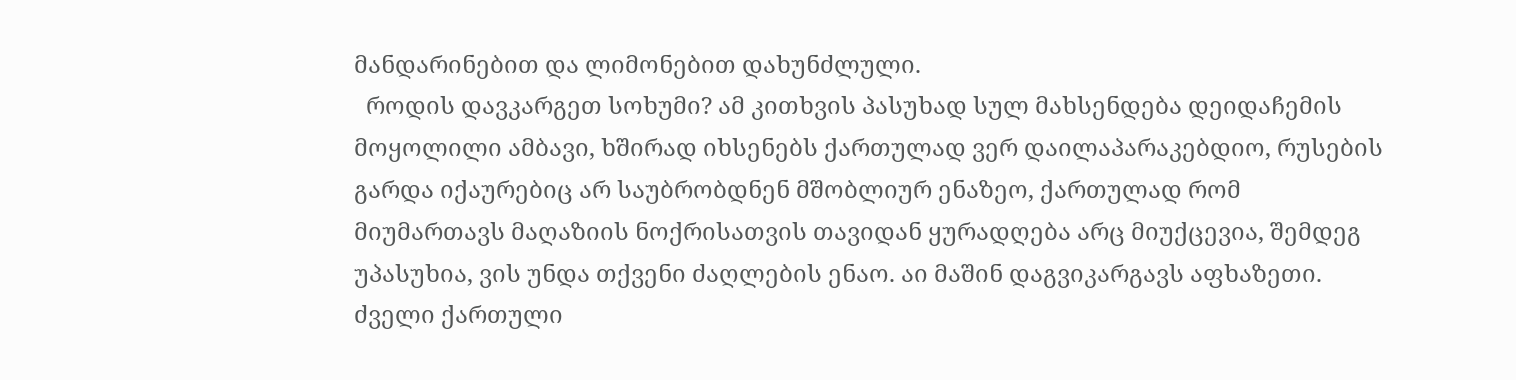მანდარინებით და ლიმონებით დახუნძლული.
  როდის დავკარგეთ სოხუმი? ამ კითხვის პასუხად სულ მახსენდება დეიდაჩემის მოყოლილი ამბავი, ხშირად იხსენებს ქართულად ვერ დაილაპარაკებდიო, რუსების გარდა იქაურებიც არ საუბრობდნენ მშობლიურ ენაზეო, ქართულად რომ მიუმართავს მაღაზიის ნოქრისათვის თავიდან ყურადღება არც მიუქცევია, შემდეგ უპასუხია, ვის უნდა თქვენი ძაღლების ენაო. აი მაშინ დაგვიკარგავს აფხაზეთი. ძველი ქართული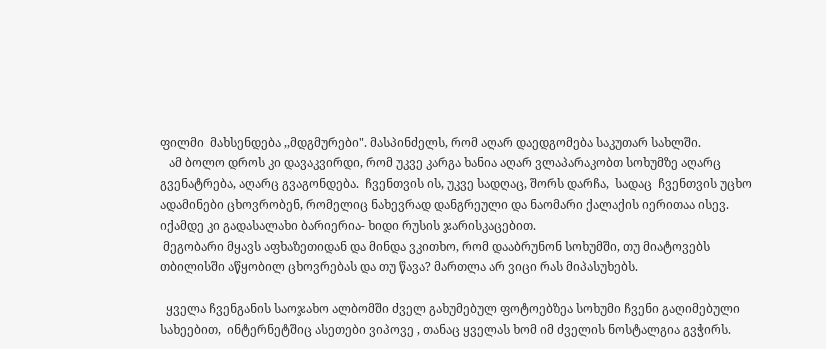ფილმი  მახსენდება ,,მდგმურები". მასპინძელს, რომ აღარ დაედგომება საკუთარ სახლში.
   ამ ბოლო დროს კი დავაკვირდი, რომ უკვე კარგა ხანია აღარ ვლაპარაკობთ სოხუმზე აღარც გვენატრება, აღარც გვაგონდება.  ჩვენთვის ის, უკვე სადღაც, შორს დარჩა,  სადაც  ჩვენთვის უცხო ადამინები ცხოვრობენ, რომელიც ნახევრად დანგრეული და ნაომარი ქალაქის იერითაა ისევ. იქამდე კი გადასალახი ბარიერია- ხიდი რუსის ჯარისკაცებით.
 მეგობარი მყავს აფხაზეთიდან და მინდა ვკითხო, რომ დააბრუნონ სოხუმში, თუ მიატოვებს თბილისში აწყობილ ცხოვრებას და თუ წავა? მართლა არ ვიცი რას მიპასუხებს.

  ყველა ჩვენგანის საოჯახო ალბომში ძველ გახუმებულ ფოტოებზეა სოხუმი ჩვენი გაღიმებული სახეებით,  ინტერნეტშიც ასეთები ვიპოვე , თანაც ყველას ხომ იმ ძველის ნოსტალგია გვჭირს.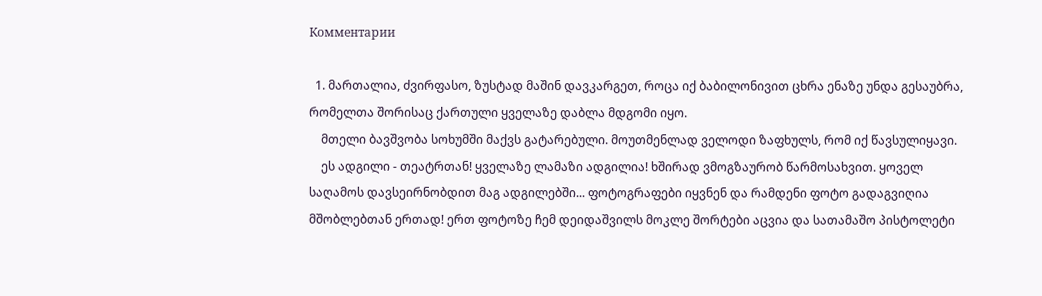Комментарии

  1. მართალია, ძვირფასო, ზუსტად მაშინ დავკარგეთ, როცა იქ ბაბილონივით ცხრა ენაზე უნდა გესაუბრა, რომელთა შორისაც ქართული ყველაზე დაბლა მდგომი იყო.
    მთელი ბავშვობა სოხუმში მაქვს გატარებული. მოუთმენლად ველოდი ზაფხულს, რომ იქ წავსულიყავი.
    ეს ადგილი - თეატრთან! ყველაზე ლამაზი ადგილია! ხშირად ვმოგზაურობ წარმოსახვით. ყოველ საღამოს დავსეირნობდით მაგ ადგილებში... ფოტოგრაფები იყვნენ და რამდენი ფოტო გადაგვიღია მშობლებთან ერთად! ერთ ფოტოზე ჩემ დეიდაშვილს მოკლე შორტები აცვია და სათამაშო პისტოლეტი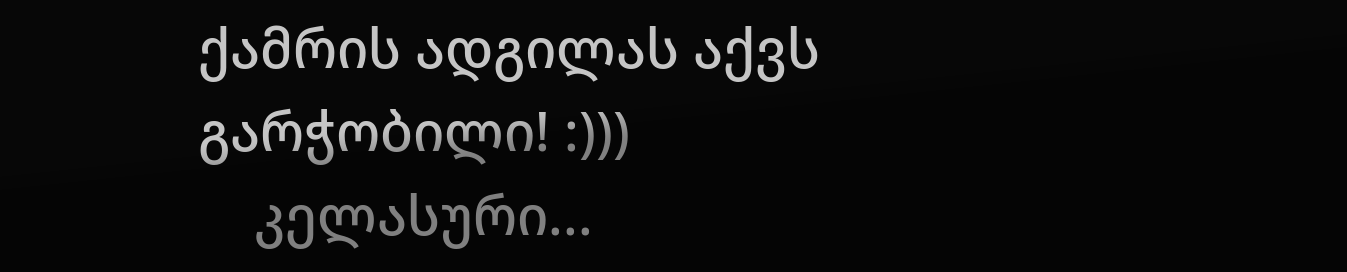ქამრის ადგილას აქვს გარჭობილი! :)))
    კელასური...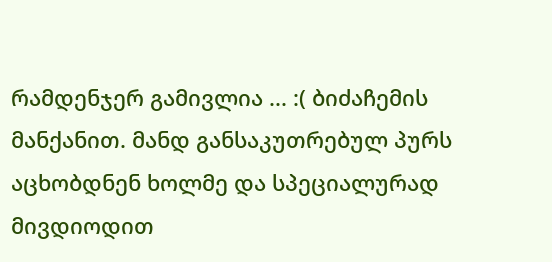რამდენჯერ გამივლია ... :( ბიძაჩემის მანქანით. მანდ განსაკუთრებულ პურს აცხობდნენ ხოლმე და სპეციალურად მივდიოდით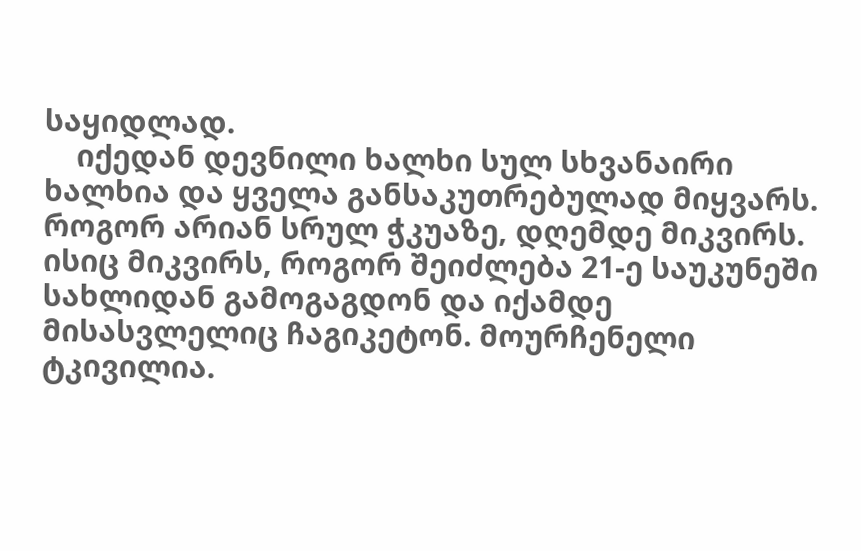საყიდლად.
    იქედან დევნილი ხალხი სულ სხვანაირი ხალხია და ყველა განსაკუთრებულად მიყვარს. როგორ არიან სრულ ჭკუაზე, დღემდე მიკვირს. ისიც მიკვირს, როგორ შეიძლება 21-ე საუკუნეში სახლიდან გამოგაგდონ და იქამდე მისასვლელიც ჩაგიკეტონ. მოურჩენელი ტკივილია.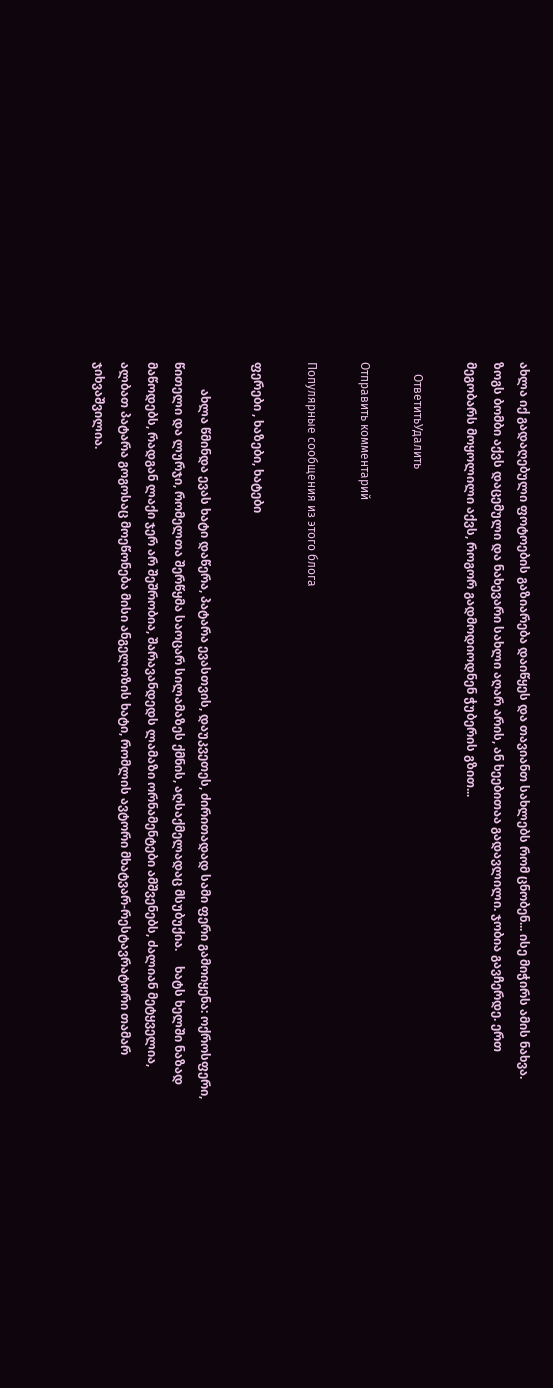ახლა იქ გადაღებული ფოტოების გაზიარება დაიწყეს და თავიანთ სახლებს რომ ცნობენ... ისე მიჭირს ამის ნახვა. ზოგს ბომბი აქვს დაცემული და ნახევარი სახლი აღარ არის, ან ხეებითაა გადავლილი. ჯობია გავჩერდე. ერთ მეგობარს მოყოლილი აქვს, როგორ გადმოდიოდნენ ჭუბერის გზით...

    ОтветитьУдалить

Отправить комментарий

Популярные сообщения из этого блога

ფერები , ხაზები, ხატები

         ახლა წმინდა ევას ხატი დაწერა, პატარა ევასთვის, დაუკვეთეს, ძირითადად სამი ფერი გამოიყენა: ოქროსფერი, წითელი და ლურჯი, რომელთა შერწყმა საოცარ სილამაზეს ქმნის, აღსაქმელადაც მსუბუქია.     ხატს ხელში ნაზად მაწოდებს, რადგან ლაქი ჯერ არ შეშრობია, შარავანდედს ლამაზი ორნამენტები ამშვენებს, ძალიან მეტყველია, ალბათ პატარა გოგოსაც მოეწონება მისი ანგელოზის ხატი, რომლის ავტორი მხატვარ-რესტავრატორი თამარ ჯიხვაშვილია.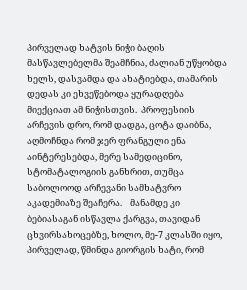პირველად ხატვის ნიჭი ბაღის მასწავლებელმა შეამჩნია, ძალიან უწყობდა ხელს, დასვამდა და ახატიებდა, თამარის დედას კი ეხვეწებოდა ყურადღება მიექციათ ამ ნიჭისთვის.  პროფესიის არჩევის დრო, რომ დადგა, ცოტა დაიბნა, აღმოჩნდა რომ ჯერ ფრანგული ენა აინტერესებდა, მერე სამედიცინო, სტომატალოგიის განხრით, თუმცა საბოლოოდ არჩევანი სამხატვრო აკადემიაზე შეაჩერა.    მანამდე კი ბებიასაგან ისწავლა ქარგვა, თავიდან ცხვირსახოცებზე, ხოლო, მე-7 კლასში იყო, პირველად, წმინდა გიორგის ხატი, რომ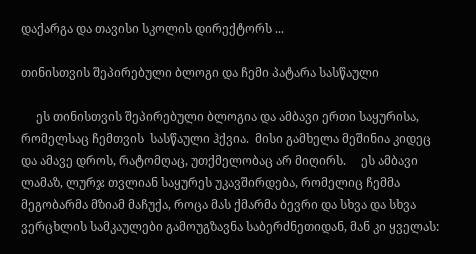დაქარგა და თავისი სკოლის დირექტორს ...

თინისთვის შეპირებული ბლოგი და ჩემი პატარა სასწაული

     ეს თინისთვის შეპირებული ბლოგია და ამბავი ერთი საყურისა, რომელსაც ჩემთვის  სასწაული ჰქვია.  მისი გამხელა მეშინია კიდეც და ამავე დროს, რატომღაც, უთქმელობაც არ მიღირს.     ეს ამბავი ლამაზ, ლურჯ თვლიან საყურეს უკავშირდება, რომელიც ჩემმა მეგობარმა მზიამ მაჩუქა, როცა მას ქმარმა ბევრი და სხვა და სხვა ვერცხლის სამკაულები გამოუგზავნა საბერძნეთიდან, მან კი ყველას: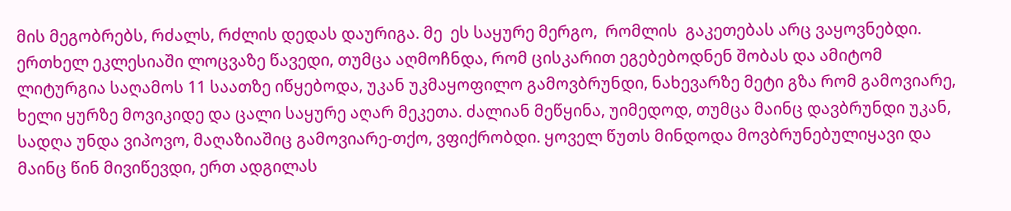მის მეგობრებს, რძალს, რძლის დედას დაურიგა. მე  ეს საყურე მერგო,  რომლის  გაკეთებას არც ვაყოვნებდი. ერთხელ ეკლესიაში ლოცვაზე წავედი, თუმცა აღმოჩნდა, რომ ცისკარით ეგებებოდნენ შობას და ამიტომ ლიტურგია საღამოს 11 საათზე იწყებოდა, უკან უკმაყოფილო გამოვბრუნდი, ნახევარზე მეტი გზა რომ გამოვიარე, ხელი ყურზე მოვიკიდე და ცალი საყურე აღარ მეკეთა. ძალიან მეწყინა, უიმედოდ, თუმცა მაინც დავბრუნდი უკან, სადღა უნდა ვიპოვო, მაღაზიაშიც გამოვიარე-თქო, ვფიქრობდი. ყოველ წუთს მინდოდა მოვბრუნებულიყავი და მაინც წინ მივიწევდი, ერთ ადგილას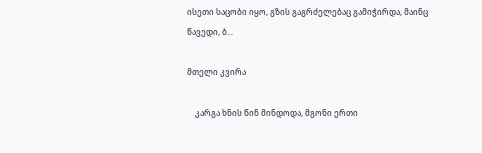ისეთი საცობი იყო, გზის გაგრძელებაც გამიჭირდა, მაინც წავედი, ბ...

მთელი კვირა

    კარგა ხნის წინ მინდოდა, მგონი ერთი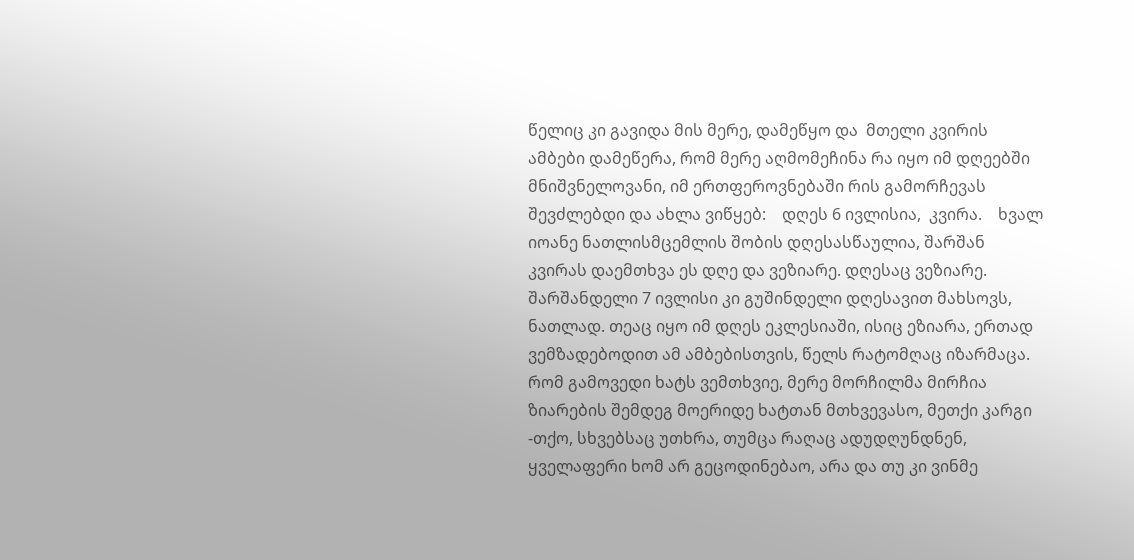წელიც კი გავიდა მის მერე, დამეწყო და  მთელი კვირის ამბები დამეწერა, რომ მერე აღმომეჩინა რა იყო იმ დღეებში მნიშვნელოვანი, იმ ერთფეროვნებაში რის გამორჩევას შევძლებდი და ახლა ვიწყებ:    დღეს 6 ივლისია,  კვირა.    ხვალ იოანე ნათლისმცემლის შობის დღესასწაულია, შარშან კვირას დაემთხვა ეს დღე და ვეზიარე. დღესაც ვეზიარე. შარშანდელი 7 ივლისი კი გუშინდელი დღესავით მახსოვს, ნათლად. თეაც იყო იმ დღეს ეკლესიაში, ისიც ეზიარა, ერთად ვემზადებოდით ამ ამბებისთვის, წელს რატომღაც იზარმაცა.     რომ გამოვედი ხატს ვემთხვიე, მერე მორჩილმა მირჩია ზიარების შემდეგ მოერიდე ხატთან მთხვევასო, მეთქი კარგი -თქო, სხვებსაც უთხრა, თუმცა რაღაც ადუდღუნდნენ, ყველაფერი ხომ არ გეცოდინებაო, არა და თუ კი ვინმე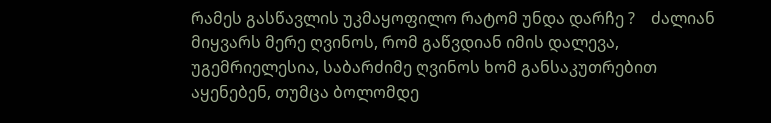რამეს გასწავლის უკმაყოფილო რატომ უნდა დარჩე ?    ძალიან მიყვარს მერე ღვინოს, რომ გაწვდიან იმის დალევა, უგემრიელესია, საბარძიმე ღვინოს ხომ განსაკუთრებით აყენებენ, თუმცა ბოლომდე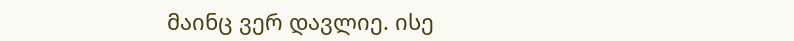მაინც ვერ დავლიე. ისე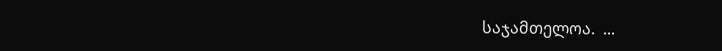საჯამთელოა.  ...